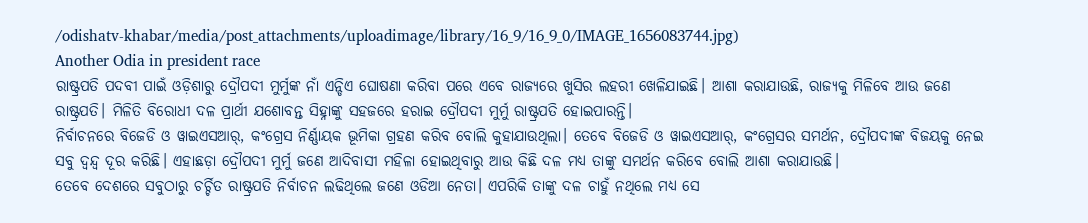/odishatv-khabar/media/post_attachments/uploadimage/library/16_9/16_9_0/IMAGE_1656083744.jpg)
Another Odia in president race
ରାଷ୍ଟ୍ରପତି ପଦବୀ ପାଇଁ ଓଡ଼ିଶାରୁ ଦ୍ରୌପଦୀ ମୁର୍ମୁଙ୍କ ନାଁ ଏନ୍ଡିଏ ଘୋଷଣା କରିବା ପରେ ଏବେ ରାଜ୍ୟରେ ଖୁସିର ଲହରୀ ଖେଳିଯାଇଛି। ଆଶା କରାଯାଉଛି, ରାଜ୍ୟକୁ ମିଳିବେ ଆଉ ଜଣେ ରାଷ୍ଟ୍ରପତି। ମିଳିତି ବିରୋଧୀ ଦଳ ପ୍ରାର୍ଥୀ ଯଶୋବନ୍ତ ସିହ୍ନାଙ୍କୁ ସହଜରେ ହରାଇ ଦ୍ରୌପଦୀ ମୁର୍ମୁ ରାଷ୍ଟ୍ରପତି ହୋଇପାରନ୍ତି।
ନିର୍ବାଚନରେ ବିଜେଡି ଓ ୱାଇଏସଆର୍, କଂଗ୍ରେସ ନିର୍ଣ୍ଣାୟକ ଭୂମିକା ଗ୍ରହଣ କରିବ ବୋଲି କୁହାଯାଉଥିଲା। ତେବେ ବିଜେଡି ଓ ୱାଇଏସଆର୍, କଂଗ୍ରେସର ସମର୍ଥନ, ଦ୍ରୌପଦୀଙ୍କ ବିଜୟକୁ ନେଇ ସବୁ ଦ୍ୱନ୍ଦ୍ୱ ଦୂର କରିଛି। ଏହାଛଡ଼ା ଦ୍ରୌପଦୀ ମୁର୍ମୁ ଜଣେ ଆଦିବାସୀ ମହିଳା ହୋଇଥିବାରୁ ଆଉ କିଛି ଦଳ ମଧ୍ୟ ତାଙ୍କୁ ସମର୍ଥନ କରିବେ ବୋଲି ଆଶା କରାଯାଉଛି।
ତେବେ ଦେଶରେ ସବୁଠାରୁ ଚର୍ଚ୍ଚିତ ରାଷ୍ଟ୍ରପତି ନିର୍ବାଚନ ଲଢିଥିଲେ ଜଣେ ଓଡିଆ ନେତା। ଏପରିକି ତାଙ୍କୁ ଦଳ ଚାହୁଁ ନଥିଲେ ମଧ୍ୟ ସେ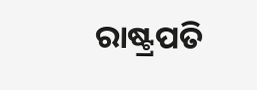ରାଷ୍ଟ୍ରପତି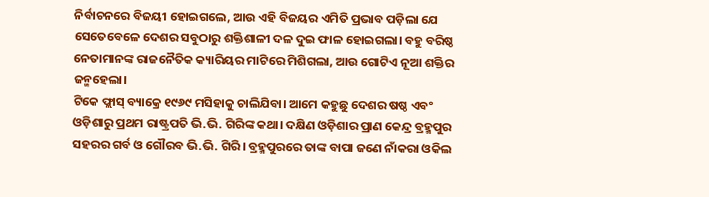ନିର୍ବାଚନରେ ବିଜୟୀ ହୋଇଗଲେ, ଆଉ ଏହି ବିଜୟର ଏମିତି ପ୍ରଭାବ ପଡ଼ିଲା ଯେ ସେତେବେଳେ ଦେଶର ସବୁଠାରୁ ଶକ୍ତିଶାଳୀ ଦଳ ଦୁଇ ଫାଳ ହୋଇଗଲା। ବହୁ ବରିଷ୍ଠ ନେତାମାନଙ୍କ ରାଜନୈତିକ କ୍ୟାରିୟର ମାଟିରେ ମିଶିଗଲା, ଆଉ ଗୋଟିଏ ନୂଆ ଶକ୍ତିର ଜନ୍ମହେଲା।
ଟିକେ ଫ୍ଲାସ୍ ବ୍ୟାକ୍ରେ ୧୯୬୯ ମସିହାକୁ ଚାଲିଯିବା। ଆମେ କହୁଛୁ ଦେଶର ଷଷ୍ଠ ଏବଂ ଓଡ଼ିଶାରୁ ପ୍ରଥମ ରାଷ୍ଟ୍ରପତି ଭି.ଭି. ଗିରିଙ୍କ କଥା। ଦକ୍ଷିଣ ଓଡ଼ିଶାର ପ୍ରାଣ କେନ୍ଦ୍ର ବ୍ରହ୍ମପୁର ସହରର ଗର୍ବ ଓ ଗୌରବ ଭି.ଭି. ଗିରି। ବ୍ରହ୍ମପୁରରେ ତାଙ୍କ ବାପା ଜଣେ ନାଁକରା ଓକିଲ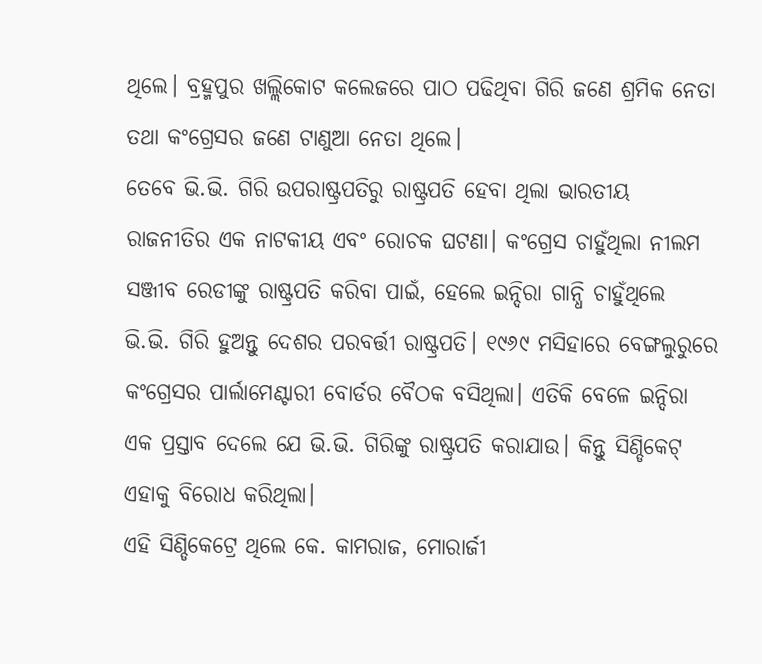ଥିଲେ। ବ୍ରହ୍ମପୁର ଖଲ୍ଲିକୋଟ କଲେଜରେ ପାଠ ପଢିଥିବା ଗିରି ଜଣେ ଶ୍ରମିକ ନେତା ତଥା କଂଗ୍ରେସର ଜଣେ ଟାଣୁଆ ନେତା ଥିଲେ।
ତେବେ ଭି.ଭି. ଗିରି ଉପରାଷ୍ଟ୍ରପତିରୁ ରାଷ୍ଟ୍ରପତି ହେବା ଥିଲା ଭାରତୀୟ ରାଜନୀତିର ଏକ ନାଟକୀୟ ଏବଂ ରୋଚକ ଘଟଣା। କଂଗ୍ରେସ ଚାହୁଁଥିଲା ନୀଲମ ସଞ୍ଜୀବ ରେଡୀଙ୍କୁ ରାଷ୍ଟ୍ରପତି କରିବା ପାଇଁ, ହେଲେ ଇନ୍ଦିରା ଗାନ୍ଧି ଚାହୁଁଥିଲେ ଭି.ଭି. ଗିରି ହୁଅନ୍ତୁ ଦେଶର ପରବର୍ତ୍ତୀ ରାଷ୍ଟ୍ରପତି। ୧୯୬୯ ମସିହାରେ ବେଙ୍ଗଲୁରୁରେ କଂଗ୍ରେସର ପାର୍ଲାମେଣ୍ଟାରୀ ବୋର୍ଡର ବୈଠକ ବସିଥିଲା। ଏତିକି ବେଳେ ଇନ୍ଦିରା ଏକ ପ୍ରସ୍ତାବ ଦେଲେ ଯେ ଭି.ଭି. ଗିରିଙ୍କୁ ରାଷ୍ଟ୍ରପତି କରାଯାଉ। କିନ୍ତୁ ସିଣ୍ଡିକେଟ୍ ଏହାକୁ ବିରୋଧ କରିଥିଲା।
ଏହି ସିଣ୍ଡିକେଟ୍ରେ ଥିଲେ କେ. କାମରାଜ, ମୋରାର୍ଜୀ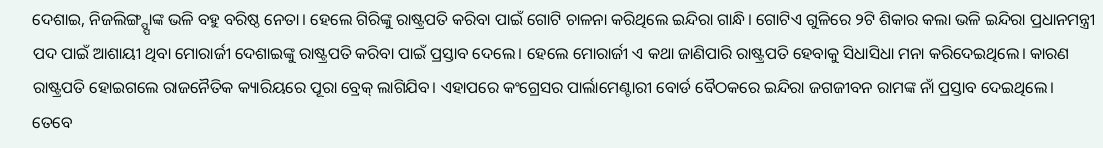ଦେଶାଇ, ନିଜଲିଙ୍ଗ୍ପ୍ପାଙ୍କ ଭଳି ବହୁ ବରିଷ୍ଠ ନେତା। ହେଲେ ଗିରିଙ୍କୁ ରାଷ୍ଟ୍ରପତି କରିବା ପାଇଁ ଗୋଟି ଚାଳନା କରିଥିଲେ ଇନ୍ଦିରା ଗାନ୍ଧି। ଗୋଟିଏ ଗୁଳିରେ ୨ଟି ଶିକାର କଲା ଭଳି ଇନ୍ଦିରା ପ୍ରଧାନମନ୍ତ୍ରୀ ପଦ ପାଇଁ ଆଶାୟୀ ଥିବା ମୋରାର୍ଜୀ ଦେଶାଇଙ୍କୁ ରାଷ୍ଟ୍ରପତି କରିବା ପାଇଁ ପ୍ରସ୍ତାବ ଦେଲେ। ହେଲେ ମୋରାର୍ଜୀ ଏ କଥା ଜାଣିପାରି ରାଷ୍ଟ୍ରପତି ହେବାକୁ ସିଧାସିଧା ମନା କରିଦେଇଥିଲେ। କାରଣ ରାଷ୍ଟ୍ରପତି ହୋଇଗଲେ ରାଜନୈତିକ କ୍ୟାରିୟରେ ପୂରା ବ୍ରେକ୍ ଲାଗିଯିବ। ଏହାପରେ କଂଗ୍ରେସର ପାର୍ଲାମେଣ୍ଟାରୀ ବୋର୍ଡ ବୈଠକରେ ଇନ୍ଦିରା ଜଗଜୀବନ ରାମଙ୍କ ନାଁ ପ୍ରସ୍ତାବ ଦେଇଥିଲେ।
ତେବେ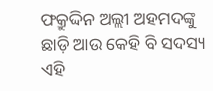ଫକ୍ରୁଦ୍ଦିନ ଅଲ୍ଲୀ ଅହମଦଙ୍କୁ ଛାଡ଼ି ଆଉ କେହି ବି ସଦସ୍ୟ ଏହି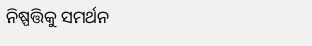ନିଷ୍ପତ୍ତିକୁ ସମର୍ଥନ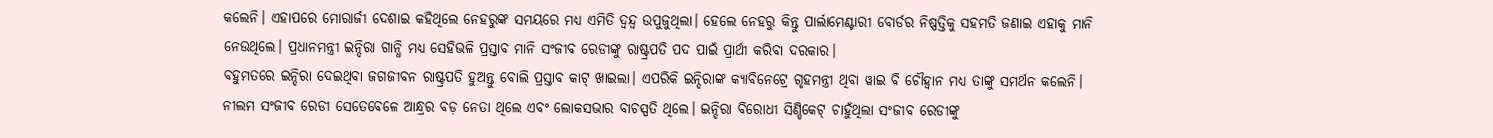କଲେନି। ଏହାପରେ ମୋରାର୍ଜୀ ଦେଶାଇ କହିଥିଲେ ନେହରୁଙ୍କ ସମୟରେ ମଧ୍ୟ ଏମିତି ଦ୍ୱନ୍ଦ୍ୱ ଉପୁଜୁଥିଲା। ହେଲେ ନେହରୁ କିନ୍ତୁ ପାର୍ଲାମେଣ୍ଟାରୀ ବୋର୍ଡର ନିଷ୍ପତ୍ତିକୁ ସହମତି ଜଣାଇ ଏହାକୁ ମାନି ନେଉଥିଲେ। ପ୍ରଧାନମନ୍ତ୍ରୀ ଇନ୍ଦିରା ଗାନ୍ଧି ମଧ୍ୟ ସେହିଭଳି ପ୍ରସ୍ତାବ ମାନି ସଂଜୀବ ରେଡୀଙ୍କୁ ରାଷ୍ଟ୍ରପତି ପଦ ପାଇଁ ପ୍ରାର୍ଥୀ କରିବା ଦରକାର।
ବହୁମତରେ ଇନ୍ଦିରା ଦେଇଥିବା ଜଗଜୀବନ ରାଷ୍ଟ୍ରପତି ହୁଅନ୍ତୁ ବୋଲି ପ୍ରସ୍ତାବ କାଟ୍ ଖାଇଲା। ଏପରିକି ଇନ୍ଦିରାଙ୍କ କ୍ୟାବିନେଟ୍ରେ ଗୃହମନ୍ତ୍ରୀ ଥିବା ୱାଇ ବି ଚୌହ୍ୱାନ ମଧ୍ୟ ତାଙ୍କୁ ସମର୍ଥନ କଲେନି। ନୀଲମ ସଂଜୀବ ରେଡୀ ସେତେବେଳେ ଆନ୍ଧ୍ରର ବଡ଼ ନେତା ଥିଲେ ଏବଂ ଲୋକସଭାର ବାଚସ୍ପତି ଥିଲେ। ଇନ୍ଦିରା ବିରୋଧୀ ସିଣ୍ଡିକେଟ୍ ଚାହୁଁଥିଲା ସଂଜୀବ ରେଡୀଙ୍କୁ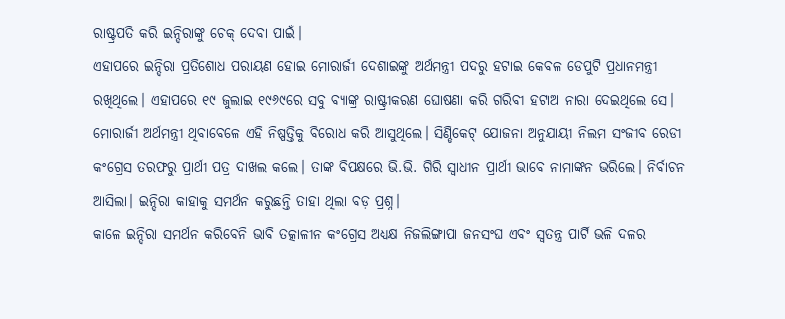ରାଷ୍ଟ୍ରପତି କରି ଇନ୍ଦିରାଙ୍କୁ ଚେକ୍ ଦେବା ପାଇଁ।
ଏହାପରେ ଇନ୍ଦିରା ପ୍ରତିଶୋଧ ପରାୟଣ ହୋଇ ମୋରାର୍ଜୀ ଦେଶାଇଙ୍କୁ ଅର୍ଥମନ୍ତ୍ରୀ ପଦରୁ ହଟାଇ କେବଳ ଡେପୁଟି ପ୍ରଧାନମନ୍ତ୍ରୀ ରଖିଥିଲେ। ଏହାପରେ ୧୯ ଜୁଲାଇ ୧୯୬୯ରେ ସବୁ ବ୍ୟାଙ୍କ୍ର ରାଷ୍ଟ୍ରୀକରଣ ଘୋଷଣା କରି ଗରିବୀ ହଟାଅ ନାରା ଦେଇଥିଲେ ସେ। ମୋରାର୍ଜୀ ଅର୍ଥମନ୍ତ୍ରୀ ଥିବାବେଳେ ଏହି ନିଷ୍ପତ୍ତିକୁ ବିରୋଧ କରି ଆସୁଥିଲେ। ସିଣ୍ଡିକେଟ୍ ଯୋଜନା ଅନୁଯାୟୀ ନିଲମ ସଂଜୀବ ରେଡୀ କଂଗ୍ରେସ ତରଫରୁ ପ୍ରାର୍ଥୀ ପତ୍ର ଦାଖଲ କଲେ। ତାଙ୍କ ବିପକ୍ଷରେ ଭି.ଭି. ଗିରି ସ୍ୱାଧୀନ ପ୍ରାର୍ଥୀ ଭାବେ ନାମାଙ୍କନ ଭରିଲେ। ନିର୍ବାଚନ ଆସିଲା। ଇନ୍ଦିରା କାହାକୁ ସମର୍ଥନ କରୁଛନ୍ତି ତାହା ଥିଲା ବଡ଼ ପ୍ରଶ୍ନ।
କାଳେ ଇନ୍ଦିରା ସମର୍ଥନ କରିବେନି ଭାବି ତତ୍କାଳୀନ କଂଗ୍ରେସ ଅଧ୍ୟକ୍ଷ ନିଜଲିଙ୍ଗାପା ଜନସଂଘ ଏବଂ ସ୍ୱତନ୍ତ୍ର ପାର୍ଟି ଭଳି ଦଳର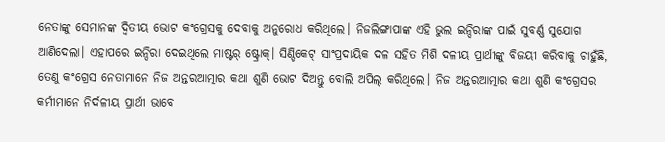ନେତାଙ୍କୁ ସେମାନଙ୍କ ଦ୍ୱିତୀୟ ଭୋଟ କଂଗ୍ରେସକୁ ଦେବାକୁ ଅନୁରୋଧ କରିଥିଲେ। ନିଜଲିଙ୍ଗାପାଙ୍କ ଏହି ଭୁଲ ଇନ୍ଦିରାଙ୍କ ପାଇଁ ସୁବର୍ଣ୍ଣ ସୁଯୋଗ ଆଣିଦେଲା। ଏହାପରେ ଇନ୍ଦିରା ଦେଇଥିଲେ ମାଷ୍ଟର୍ ଷ୍ଟ୍ରୋକ୍। ସିଣ୍ଡିକେଟ୍ ସାଂପ୍ରଦାୟିକ ଦଳ ସହିତ ମିଶି ଦଳୀୟ ପ୍ରାର୍ଥୀଙ୍କୁ ବିଜୟୀ କରିବାକୁ ଚାହୁଁଛି, ତେଣୁ କଂଗ୍ରେସ ନେତାମାନେ ନିଜ ଅନ୍ତରଆତ୍ମାର କଥା ଶୁଣି ଭୋଟ ଦିଅନ୍ତୁ ବୋଲି ଅପିଲ୍ କରିଥିଲେ। ନିଜ ଅନ୍ତରଆତ୍ମାର କଥା ଶୁଣି କଂଗ୍ରେସର କର୍ମୀମାନେ ନିର୍ଦଳୀୟ ପ୍ରାର୍ଥୀ ଭାବେ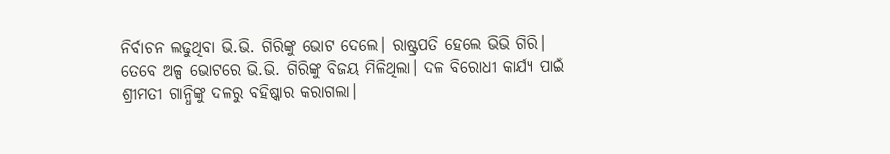ନିର୍ବାଚନ ଲଢୁଥିବା ଭି.ଭି. ଗିରିଙ୍କୁ ଭୋଟ ଦେଲେ। ରାଷ୍ଟ୍ରପତି ହେଲେ ଭିଭି ଗିରି।
ତେବେ ଅଳ୍ପ ଭୋଟରେ ଭି.ଭି. ଗିରିଙ୍କୁ ବିଜୟ ମିଳିଥିଲା। ଦଳ ବିରୋଧୀ କାର୍ଯ୍ୟ ପାଇଁ ଶ୍ରୀମତୀ ଗାନ୍ଧିଙ୍କୁ ଦଳରୁ ବହିଷ୍କାର କରାଗଲା।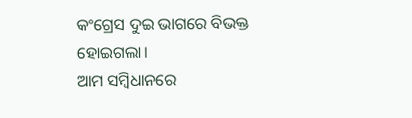କଂଗ୍ରେସ ଦୁଇ ଭାଗରେ ବିଭକ୍ତ ହୋଇଗଲା।
ଆମ ସମ୍ବିଧାନରେ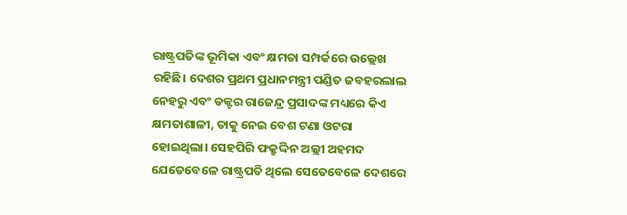ରାଷ୍ଟ୍ରପତିଙ୍କ ଭୂମିକା ଏବଂ କ୍ଷମତା ସମ୍ପର୍କରେ ଉଲ୍ଲେଖ ରହିଛି। ଦେଶର ପ୍ରଥମ ପ୍ରଧାନମନ୍ତ୍ରୀ ପଣ୍ଡିତ ଜବହରଲାଲ ନେହରୁ ଏବଂ ଡକ୍ଟର ରାଜେନ୍ଦ୍ର ପ୍ରସାଦଙ୍କ ମଧ୍ୟରେ କିଏ କ୍ଷମତାଶାଳୀ, ତାକୁ ନେଇ ବେଶ ଟଣା ଓଟରା ହୋଇଥିଲା। ସେହପିରି ଫକ୍ରୁଦ୍ଦିନ ଅଲ୍ଲୀ ଅହମଦ ଯେତେବେଳେ ରାଷ୍ଟ୍ରପତି ଥିଲେ ସେତେବେଳେ ଦେଶରେ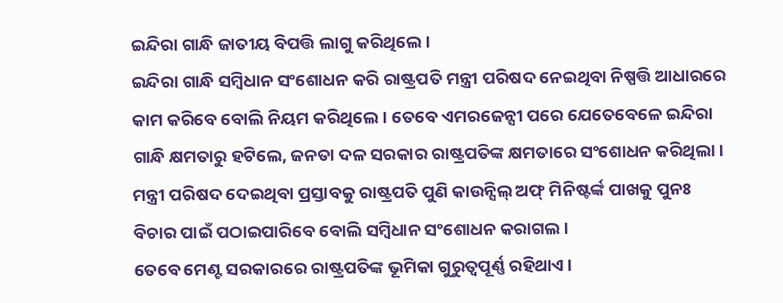ଇନ୍ଦିରା ଗାନ୍ଧି ଜାତୀୟ ବିପତ୍ତି ଲାଗୁ କରିଥିଲେ।
ଇନ୍ଦିରା ଗାନ୍ଧି ସମ୍ବିଧାନ ସଂଶୋଧନ କରି ରାଷ୍ଟ୍ରପତି ମନ୍ତ୍ରୀ ପରିଷଦ ନେଇଥିବା ନିଷ୍ପତ୍ତି ଆଧାରରେ କାମ କରିବେ ବୋଲି ନିୟମ କରିଥିଲେ। ତେବେ ଏମରଜେନ୍ସୀ ପରେ ଯେତେବେଳେ ଇନ୍ଦିରା ଗାନ୍ଧି କ୍ଷମତାରୁ ହଟିଲେ, ଜନତା ଦଳ ସରକାର ରାଷ୍ଟ୍ରପତିଙ୍କ କ୍ଷମତାରେ ସଂଶୋଧନ କରିଥିଲା। ମନ୍ତ୍ରୀ ପରିଷଦ ଦେଇଥିବା ପ୍ରସ୍ତାବକୁ ରାଷ୍ଟ୍ରପତି ପୁଣି କାଉନ୍ସିଲ୍ ଅଫ୍ ମିନିଷ୍ଟର୍ଙ୍କ ପାଖକୁ ପୁନଃ ବିଚାର ପାଇଁ ପଠାଇପାରିବେ ବୋଲି ସମ୍ବିଧାନ ସଂଶୋଧନ କରାଗଲ।
ତେବେ ମେଣ୍ଟ ସରକାରରେ ରାଷ୍ଟ୍ରପତିଙ୍କ ଭୂମିକା ଗୁରୁତ୍ୱପୂର୍ଣ୍ଣ ରହିଥାଏ।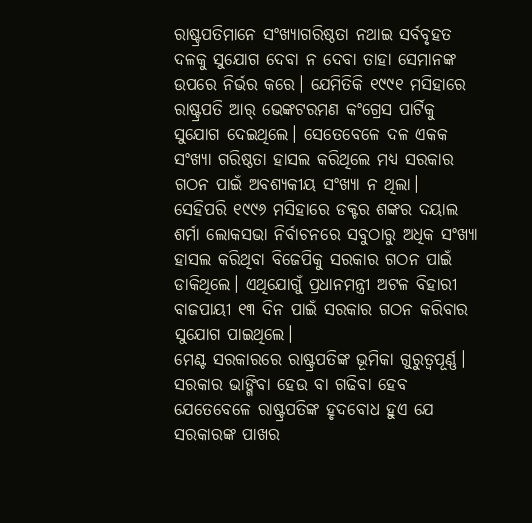ରାଷ୍ଟ୍ରପତିମାନେ ସଂଖ୍ୟାଗରିଷ୍ଠତା ନଥାଇ ସର୍ବବୃହତ ଦଳକୁ ସୁଯୋଗ ଦେବା ନ ଦେବା ତାହା ସେମାନଙ୍କ ଉପରେ ନିର୍ଭର କରେ। ଯେମିତିକି ୧୯୯୧ ମସିହାରେ ରାଷ୍ଟ୍ରପତି ଆର୍ ଭେଙ୍କଟରମଣ କଂଗ୍ରେସ ପାର୍ଟିକୁ ସୁଯୋଗ ଦେଇଥିଲେ। ସେତେବେଳେ ଦଳ ଏକକ ସଂଖ୍ୟା ଗରିଷ୍ଠତା ହାସଲ କରିଥିଲେ ମଧ୍ୟ ସରକାର ଗଠନ ପାଇଁ ଅବଶ୍ୟକୀୟ ସଂଖ୍ୟା ନ ଥିଲା।
ସେହିପରି ୧୯୯୬ ମସିହାରେ ଡକ୍ଟର ଶଙ୍କର ଦୟାଲ ଶର୍ମା ଲୋକସଭା ନିର୍ବାଚନରେ ସବୁଠାରୁ ଅଧିକ ସଂଖ୍ୟା ହାସଲ କରିଥିବା ବିଜେପିକୁ ସରକାର ଗଠନ ପାଇଁ ଡାକିଥିଲେ। ଏଥିଯୋଗୁଁ ପ୍ରଧାନମନ୍ତ୍ରୀ ଅଟଳ ବିହାରୀ ବାଜପାୟୀ ୧୩ ଦିନ ପାଇଁ ସରକାର ଗଠନ କରିବାର ସୁଯୋଗ ପାଇଥିଲେ।
ମେଣ୍ଟ ସରକାରରେ ରାଷ୍ଟ୍ରପତିଙ୍କ ଭୂମିକା ଗୁରୁତ୍ୱପୂର୍ଣ୍ଣ। ସରକାର ଭାଙ୍ଗିବା ହେଉ ବା ଗଢିବା ହେବ ଯେତେବେଳେ ରାଷ୍ଟ୍ରପତିଙ୍କ ହୃଦବୋଧ ହୁଏ ଯେ ସରକାରଙ୍କ ପାଖର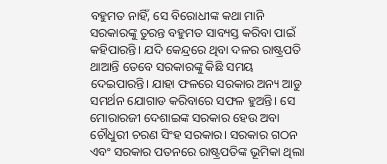ବହୁମତ ନାହିଁ, ସେ ବିରୋଧୀଙ୍କ କଥା ମାନି ସରକାରଙ୍କୁ ତୁରନ୍ତ ବହୁମତ ସାବ୍ୟସ୍ତ କରିବା ପାଇଁ କହିପାରନ୍ତି। ଯଦି କେନ୍ଦ୍ରରେ ଥିବା ଦଳର ରାଷ୍ଟ୍ରପତି ଥାଆନ୍ତି ତେବେ ସରକାରଙ୍କୁ କିଛି ସମୟ ଦେଇପାରନ୍ତି। ଯାହା ଫଳରେ ସରକାର ଅନ୍ୟ ଆଡୁ ସମର୍ଥନ ଯୋଗାଡ କରିବାରେ ସଫଳ ହୁଅନ୍ତି। ସେ ମୋରାରଜୀ ଦେଶାଇଙ୍କ ସରକାର ହେଉ ଅବା ଚୌଧୁରୀ ଚରଣ ସିଂହ ସରକାର। ସରକାର ଗଠନ ଏବଂ ସରକାର ପତନରେ ରାଷ୍ଟ୍ରପତିଙ୍କ ଭୂମିକା ଥିଲା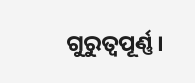ଗୁରୁତ୍ୱପୂର୍ଣ୍ଣ।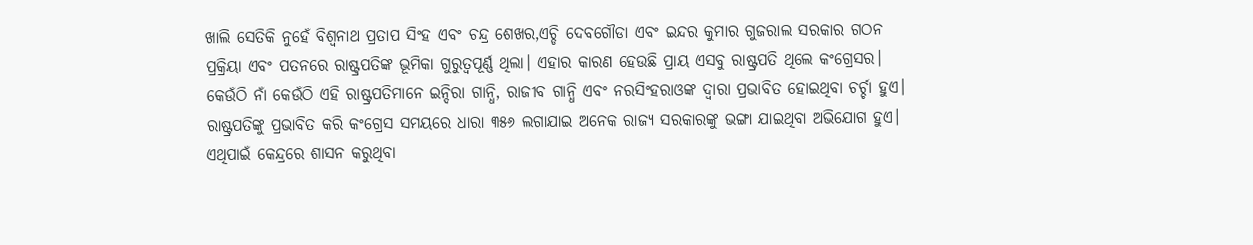ଖାଲି ସେତିକି ନୁହେଁ ବିଶ୍ୱନାଥ ପ୍ରତାପ ସିଂହ ଏବଂ ଚନ୍ଦ୍ର ଶେଖର,ଏଚ୍ଡି ଦେବଗୌଡା ଏବଂ ଇନ୍ଦର କୁମାର ଗୁଜରାଲ ସରକାର ଗଠନ ପ୍ରକ୍ରିୟା ଏବଂ ପତନରେ ରାଷ୍ଟ୍ରପତିଙ୍କ ଭୂମିକା ଗୁରୁତ୍ୱପୂର୍ଣ୍ଣ ଥିଲା। ଏହାର କାରଣ ହେଉଛି ପ୍ରାୟ ଏସବୁ ରାଷ୍ଟ୍ରପତି ଥିଲେ କଂଗ୍ରେସର। କେଉଁଠି ନାଁ କେଉଁଠି ଏହି ରାଷ୍ଟ୍ରପତିମାନେ ଇନ୍ଦିରା ଗାନ୍ଧି, ରାଜୀବ ଗାନ୍ଧି ଏବଂ ନରସିଂହରାଓଙ୍କ ଦ୍ୱାରା ପ୍ରଭାବିତ ହୋଇଥିବା ଚର୍ଚ୍ଚା ହୁଏ। ରାଷ୍ଟ୍ରପତିଙ୍କୁ ପ୍ରଭାବିତ କରି କଂଗ୍ରେସ ସମୟରେ ଧାରା ୩୫୬ ଲଗାଯାଇ ଅନେକ ରାଜ୍ୟ ସରକାରଙ୍କୁ ଭଙ୍ଗା ଯାଇଥିବା ଅଭିଯୋଗ ହୁଏ।
ଏଥିପାଇଁ କେନ୍ଦ୍ରରେ ଶାସନ କରୁଥିବା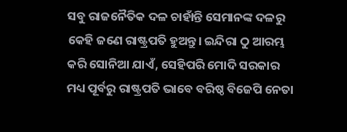ସବୁ ରାଜନୈତିକ ଦଳ ଚାହାଁନ୍ତି ସେମାନଙ୍କ ଦଳରୁ କେହି ଜଣେ ରାଷ୍ଟ୍ରପତି ହୁଅନ୍ତୁ। ଇନ୍ଦିରା ଠୁ ଆରମ୍ଭ କରି ସୋନିଆ ଯାଏଁ, ସେହିପରି ମୋଦି ସରକାର ମଧ୍ୟ ପୂର୍ବରୁ ରାଷ୍ଟ୍ରପତି ଭାବେ ବରିଷ୍ଠ ବିଜେପି ନେତା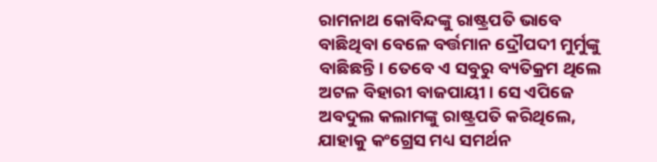ରାମନାଥ କୋବିନ୍ଦଙ୍କୁ ରାଷ୍ଟ୍ରପତି ଭାବେ ବାଛିଥିବା ବେଳେ ବର୍ତ୍ତମାନ ଦ୍ରୌପଦୀ ମୁର୍ମୁଙ୍କୁ ବାଛିଛନ୍ତି। ତେବେ ଏ ସବୁରୁ ବ୍ୟତିକ୍ରମ ଥିଲେ ଅଟଳ ବିହାରୀ ବାଜପାୟୀ। ସେ ଏପିଜେ ଅବଦୁଲ କଲାମଙ୍କୁ ରାଷ୍ଟ୍ରପତି କରିଥିଲେ, ଯାହାକୁ କଂଗ୍ରେସ ମଧ୍ୟ ସମର୍ଥନ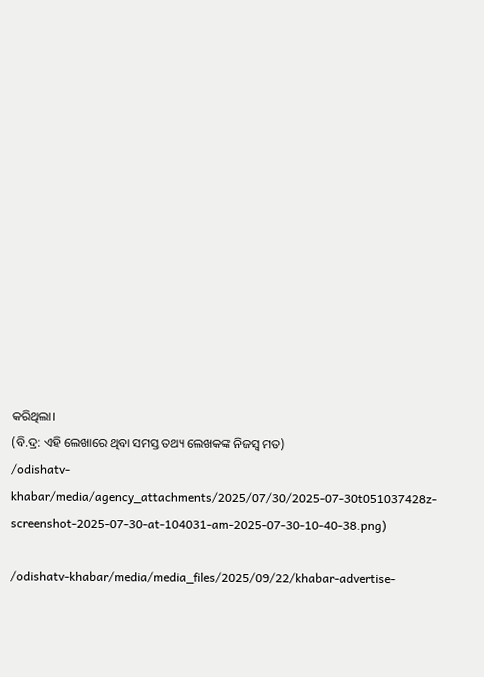କରିଥିଲା।
(ବି.ଦ୍ର: ଏହି ଲେଖାରେ ଥିବା ସମସ୍ତ ତଥ୍ୟ ଲେଖକଙ୍କ ନିଜସ୍ୱ ମତ)
/odishatv-khabar/media/agency_attachments/2025/07/30/2025-07-30t051037428z-screenshot-2025-07-30-at-104031-am-2025-07-30-10-40-38.png)

/odishatv-khabar/media/media_files/2025/09/22/khabar-advertise-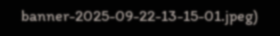banner-2025-09-22-13-15-01.jpeg)